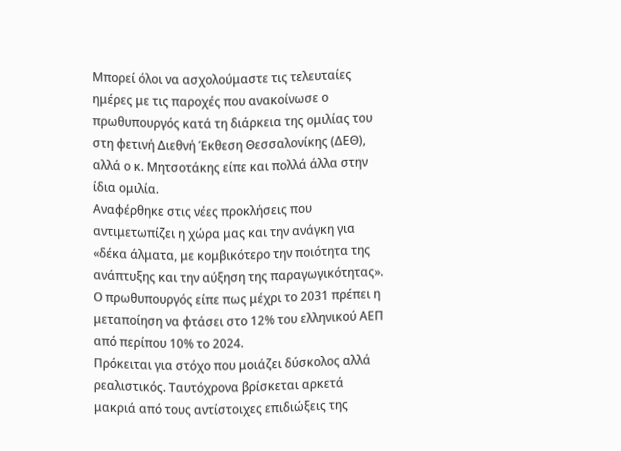Μπορεί όλοι να ασχολούμαστε τις τελευταίες ημέρες με τις παροχές που ανακοίνωσε ο πρωθυπουργός κατά τη διάρκεια της ομιλίας του στη φετινή Διεθνή Έκθεση Θεσσαλονίκης (ΔΕΘ), αλλά ο κ. Μητσοτάκης είπε και πολλά άλλα στην ίδια ομιλία.
Αναφέρθηκε στις νέες προκλήσεις που αντιμετωπίζει η χώρα μας και την ανάγκη για «δέκα άλματα, με κομβικότερο την ποιότητα της ανάπτυξης και την αύξηση της παραγωγικότητας». Ο πρωθυπουργός είπε πως μέχρι το 2031 πρέπει η μεταποίηση να φτάσει στο 12% του ελληνικού ΑΕΠ από περίπου 10% το 2024.
Πρόκειται για στόχο που μοιάζει δύσκολος αλλά ρεαλιστικός. Ταυτόχρονα βρίσκεται αρκετά μακριά από τους αντίστοιχες επιδιώξεις της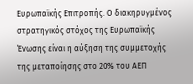Ευρωπαϊκής Επιτροπής. Ο διακηρυγμένος στρατηγικός στόχος της Ευρωπαϊκής Ένωσης είναι η αύξηση της συμμετοχής της μεταποίησης στο 20% του ΑΕΠ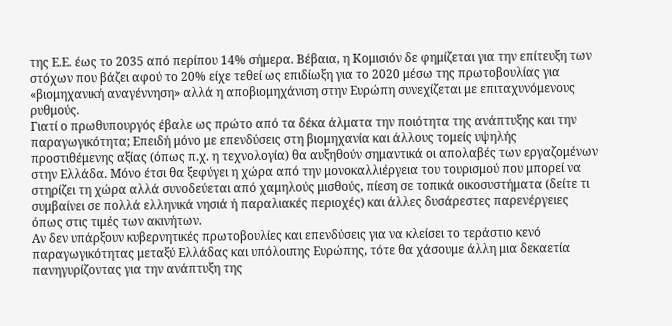της Ε.Ε. έως το 2035 από περίπου 14% σήμερα. Βέβαια, η Κομισιόν δε φημίζεται για την επίτευξη των στόχων που βάζει αφού το 20% είχε τεθεί ως επιδίωξη για το 2020 μέσω της πρωτοβουλίας για «βιομηχανική αναγέννηση» αλλά η αποβιομηχάνιση στην Ευρώπη συνεχίζεται με επιταχυνόμενους ρυθμούς.
Γιατί ο πρωθυπουργός έβαλε ως πρώτο από τα δέκα άλματα την ποιότητα της ανάπτυξης και την παραγωγικότητα; Επειδή μόνο με επενδύσεις στη βιομηχανία και άλλους τομείς υψηλής προστιθέμενης αξίας (όπως π.χ. η τεχνολογία) θα αυξηθούν σημαντικά οι απολαβές των εργαζομένων στην Ελλάδα. Μόνο έτσι θα ξεφύγει η χώρα από την μονοκαλλιέργεια του τουρισμού που μπορεί να στηρίζει τη χώρα αλλά συνοδεύεται από χαμηλούς μισθούς, πίεση σε τοπικά οικοσυστήματα (δείτε τι συμβαίνει σε πολλά ελληνικά νησιά ή παραλιακές περιοχές) και άλλες δυσάρεστες παρενέργειες όπως στις τιμές των ακινήτων.
Αν δεν υπάρξουν κυβερνητικές πρωτοβουλίες και επενδύσεις για να κλείσει το τεράστιο κενό παραγωγικότητας μεταξύ Ελλάδας και υπόλοιπης Ευρώπης, τότε θα χάσουμε άλλη μια δεκαετία πανηγυρίζοντας για την ανάπτυξη της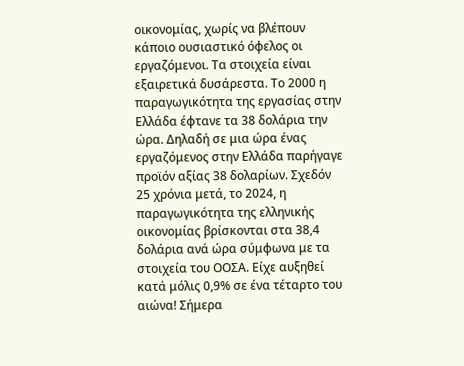οικονομίας, χωρίς να βλέπουν κάποιο ουσιαστικό όφελος οι εργαζόμενοι. Τα στοιχεία είναι εξαιρετικά δυσάρεστα. Το 2000 η παραγωγικότητα της εργασίας στην Ελλάδα έφτανε τα 38 δολάρια την ώρα. Δηλαδή σε μια ώρα ένας εργαζόμενος στην Ελλάδα παρήγαγε προϊόν αξίας 38 δολαρίων. Σχεδόν 25 χρόνια μετά, το 2024, η παραγωγικότητα της ελληνικής οικονομίας βρίσκονται στα 38,4 δολάρια ανά ώρα σύμφωνα με τα στοιχεία του ΟΟΣΑ. Είχε αυξηθεί κατά μόλις 0,9% σε ένα τέταρτο του αιώνα! Σήμερα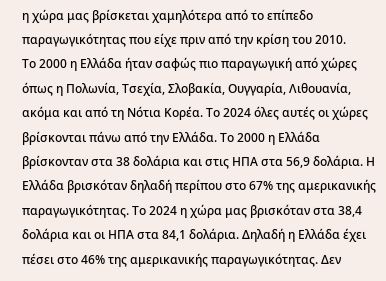η χώρα μας βρίσκεται χαμηλότερα από το επίπεδο παραγωγικότητας που είχε πριν από την κρίση του 2010.
Το 2000 η Ελλάδα ήταν σαφώς πιο παραγωγική από χώρες όπως η Πολωνία, Τσεχία, Σλοβακία, Ουγγαρία, Λιθουανία, ακόμα και από τη Νότια Κορέα. Το 2024 όλες αυτές οι χώρες βρίσκονται πάνω από την Ελλάδα. Το 2000 η Ελλάδα βρίσκονταν στα 38 δολάρια και στις ΗΠΑ στα 56,9 δολάρια. Η Ελλάδα βρισκόταν δηλαδή περίπου στο 67% της αμερικανικής παραγωγικότητας. Το 2024 η χώρα μας βρισκόταν στα 38,4 δολάρια και οι ΗΠΑ στα 84,1 δολάρια. Δηλαδή η Ελλάδα έχει πέσει στο 46% της αμερικανικής παραγωγικότητας. Δεν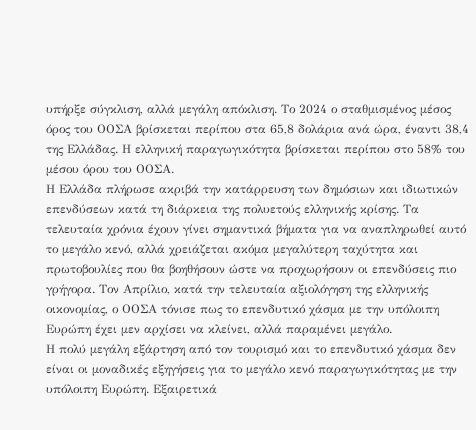υπήρξε σύγκλιση, αλλά μεγάλη απόκλιση. Το 2024 ο σταθμισμένος μέσος όρος του ΟΟΣΑ βρίσκεται περίπου στα 65,8 δολάρια ανά ώρα, έναντι 38,4 της Ελλάδας. Η ελληνική παραγωγικότητα βρίσκεται περίπου στο 58% του μέσου όρου του ΟΟΣΑ.
Η Ελλάδα πλήρωσε ακριβά την κατάρρευση των δημόσιων και ιδιωτικών επενδύσεων κατά τη διάρκεια της πολυετούς ελληνικής κρίσης. Τα τελευταία χρόνια έχουν γίνει σημαντικά βήματα για να αναπληρωθεί αυτό το μεγάλο κενό, αλλά χρειάζεται ακόμα μεγαλύτερη ταχύτητα και πρωτοβουλίες που θα βοηθήσουν ώστε να προχωρήσουν οι επενδύσεις πιο γρήγορα. Τον Απρίλιο, κατά την τελευταία αξιολόγηση της ελληνικής οικονομίας, ο ΟΟΣΑ τόνισε πως το επενδυτικό χάσμα με την υπόλοιπη Ευρώπη έχει μεν αρχίσει να κλείνει, αλλά παραμένει μεγάλο.
Η πολύ μεγάλη εξάρτηση από τον τουρισμό και το επενδυτικό χάσμα δεν είναι οι μοναδικές εξηγήσεις για το μεγάλο κενό παραγωγικότητας με την υπόλοιπη Ευρώπη. Εξαιρετικά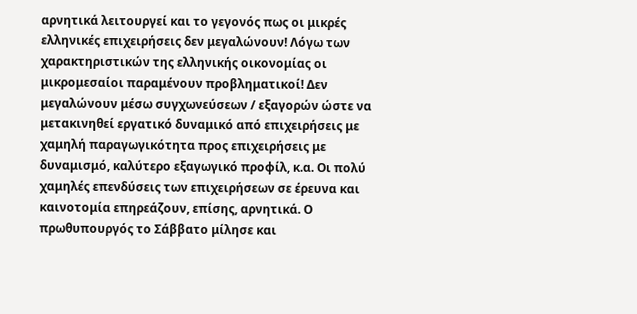αρνητικά λειτουργεί και το γεγονός πως οι μικρές ελληνικές επιχειρήσεις δεν μεγαλώνουν! Λόγω των χαρακτηριστικών της ελληνικής οικονομίας οι μικρομεσαίοι παραμένουν προβληματικοί! Δεν μεγαλώνουν μέσω συγχωνεύσεων / εξαγορών ώστε να μετακινηθεί εργατικό δυναμικό από επιχειρήσεις με χαμηλή παραγωγικότητα προς επιχειρήσεις με δυναμισμό, καλύτερο εξαγωγικό προφίλ, κ.α. Οι πολύ χαμηλές επενδύσεις των επιχειρήσεων σε έρευνα και καινοτομία επηρεάζουν, επίσης, αρνητικά. Ο πρωθυπουργός το Σάββατο μίλησε και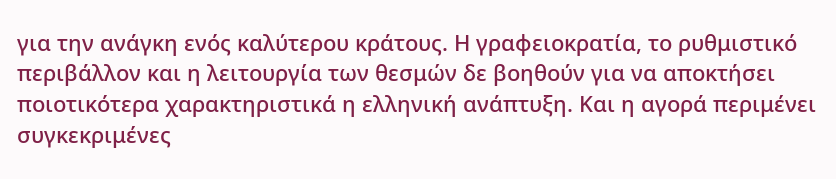για την ανάγκη ενός καλύτερου κράτους. Η γραφειοκρατία, το ρυθμιστικό περιβάλλον και η λειτουργία των θεσμών δε βοηθούν για να αποκτήσει ποιοτικότερα χαρακτηριστικά η ελληνική ανάπτυξη. Και η αγορά περιμένει συγκεκριμένες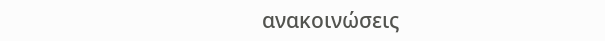ανακοινώσεις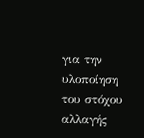για την υλοποίηση του στόχου αλλαγής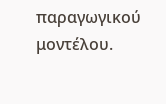παραγωγικού μοντέλου.